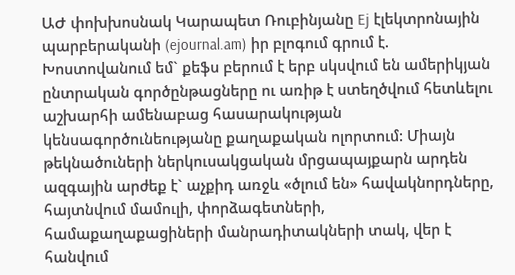ԱԺ փոխխոսնակ Կարապետ Ռուբինյանը Ej էլեկտրոնային պարբերականի (ejournal.am) իր բլոգում գրում է.
Խոստովանում եմ` քեֆս բերում է երբ սկսվում են ամերիկյան ընտրական գործընթացները ու առիթ է ստեղծվում հետևելու աշխարհի ամենաբաց հասարակության կենսագործունեությանը քաղաքական ոլորտում: Միայն թեկնածուների ներկուսակցական մրցապայքարն արդեն ազգային արժեք է` աչքիդ առջև «ծլում են» հավակնորդները, հայտնվում մամուլի, փորձագետների, համաքաղաքացիների մանրադիտակների տակ, վեր է հանվում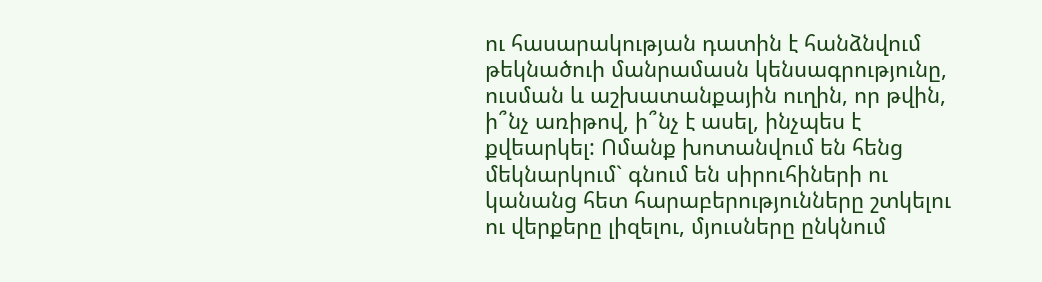ու հասարակության դատին է հանձնվում թեկնածուի մանրամասն կենսագրությունը, ուսման և աշխատանքային ուղին, որ թվին, ի՞նչ առիթով, ի՞նչ է ասել, ինչպես է քվեարկել: Ոմանք խոտանվում են հենց մեկնարկում` գնում են սիրուհիների ու կանանց հետ հարաբերությունները շտկելու ու վերքերը լիզելու, մյուսները ընկնում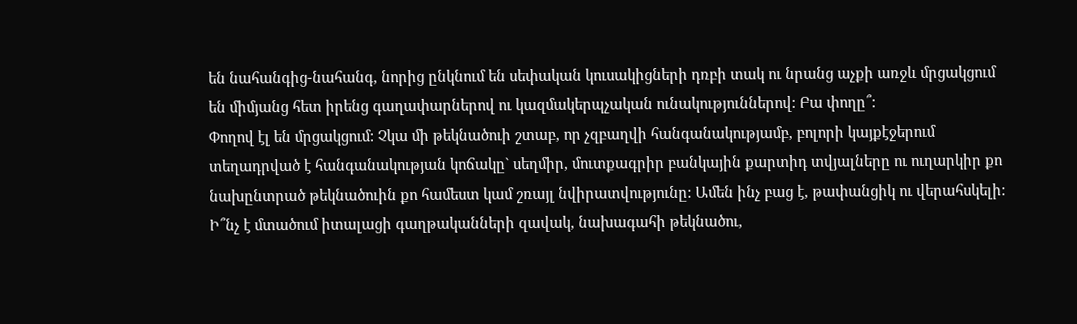են նահանգից-նահանգ, նորից ընկնում են սեփական կուսակիցների դռբի տակ ու նրանց աչքի առջև մրցակցում են միմյանց հետ իրենց գաղափարներով ու կազմակերպչական ունակություններով: Բա փողը՞:
Փողով էլ են մրցակցում: Չկա մի թեկնածուի շտաբ, որ չզբաղվի հանգանակությամբ, բոլորի կայքէջերում տեղադրված է հանգանակության կոճակը` սեղմիր, մուտքագրիր բանկային քարտիդ տվյալները ու ուղարկիր քո նախընտրած թեկնածուին քո համեստ կամ շռայլ նվիրատվությունը: Ամեն ինչ բաց է, թափանցիկ ու վերահսկելի:
Ի՞նչ է մտածում իտալացի գաղթականների զավակ, նախագահի թեկնածու,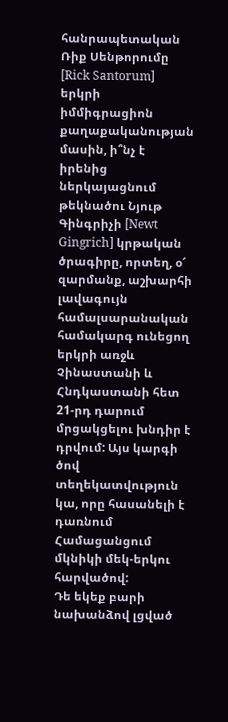հանրապետական Ռիք Սենթորումը [Rick Santorum] երկրի իմմիգրացիոն քաղաքականության մասին, ի՞նչ է իրենից ներկայացնում թեկնածու Նյութ Գինգրիչի [Newt Gingrich] կրթական ծրագիրը, որտեղ, օ՜ զարմանք, աշխարհի լավագույն համալսարանական համակարգ ունեցող երկրի առջև Չինաստանի և Հնդկաստանի հետ 21-րդ դարում մրցակցելու խնդիր է դրվում: Այս կարգի ծով տեղեկատվություն կա, որը հասանելի է դառնում Համացանցում մկնիկի մեկ-երկու հարվածով:
Դե եկեք բարի նախանձով լցված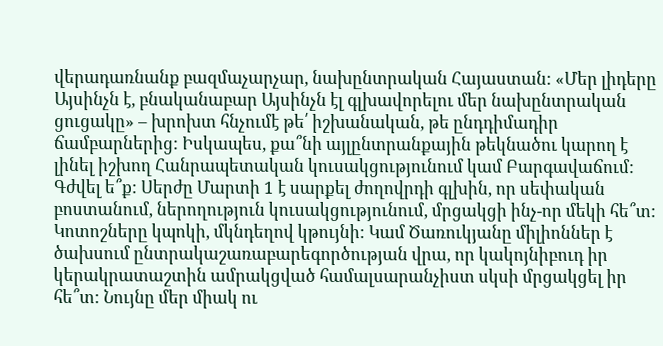վերադառնանք բազմաչարչար, նախընտրական Հայաստան: «Մեր լիդերը Այսինչն է, բնականաբար Այսինչն էլ գլխավորելու մեր նախընտրական ցուցակը» – խրոխտ հնչումէ թե՛ իշխանական, թե ընդդիմադիր ճամբարներից: Իսկապես, քա՞նի այլընտրանքային թեկնածու կարող է լինել իշխող Հանրապետական կուսակցությունում կամ Բարգավաճում: Գժվել ե՞ք: Սերժը Մարտի 1 է սարքել ժողովրդի գլխին, որ սեփական բոստանում, ներողություն կուսակցությունում, մրցակցի ինչ-որ մեկի հե՞տ: Կոտոշները կպոկի, մկնդեղով կթույնի: Կամ Ծառուկյանը միլիոններ է ծախսում ընտրակաշառաբարեգործության վրա, որ կակոյնիբուդ իր կերակրատաշտին ամրակցված համալսարանչիստ սկսի մրցակցել իր հե՞տ: Նույնը մեր միակ ու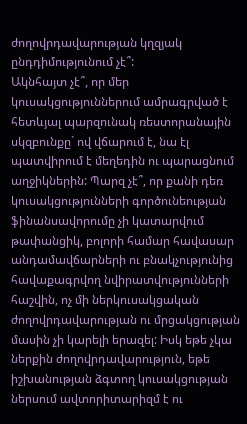ժողովրդավարության կղզյակ ընդդիմությունում չէ՞:
Ակնհայտ չէ՞, որ մեր կուսակցություններում ամրագրված է հետևյալ պարզունակ ռեստորանային սկզբունքը` ով վճարում է, նա էլ պատվիրում է մեղեդին ու պարացնում աղջիկներին: Պարզ չէ՞, որ քանի դեռ կուսակցությունների գործունեության ֆինանսավորումը չի կատարվում թափանցիկ, բոլորի համար հավասար անդամավճարների ու բնակչությունից հավաքագրվող նվիրատվությունների հաշվին, ոչ մի ներկուսակցական ժողովրդավարության ու մրցակցության մասին չի կարելի երազել: Իսկ եթե չկա ներքին ժողովրդավարություն, եթե իշխանության ձգտող կուսակցության ներսում ավտորիտարիզմ է ու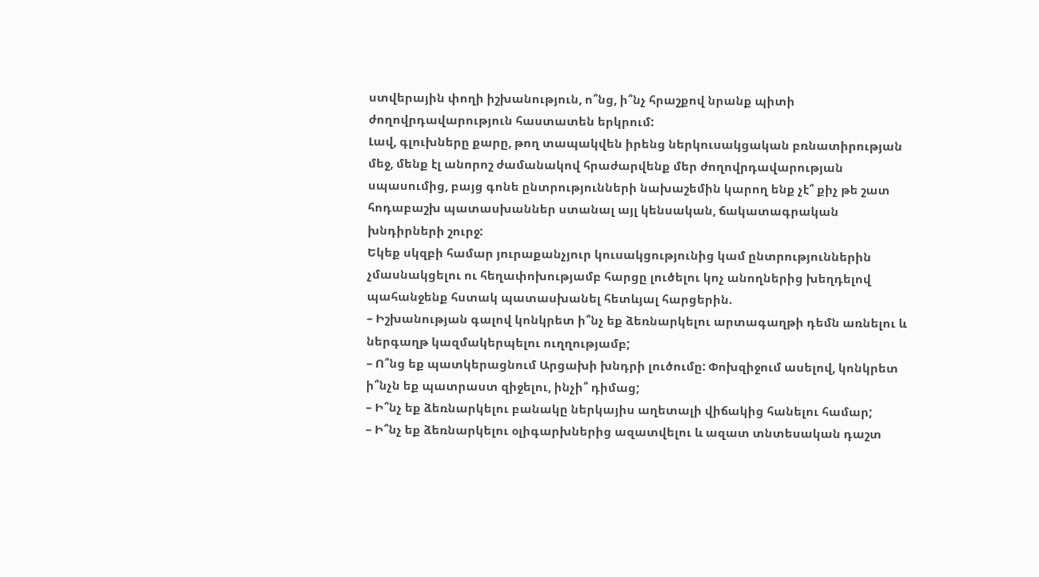ստվերային փողի իշխանություն, ո՞նց, ի՞նչ հրաշքով նրանք պիտի ժողովրդավարություն հաստատեն երկրում:
Լավ, գլուխները քարը, թող տապակվեն իրենց ներկուսակցական բռնատիրության մեջ, մենք էլ անորոշ ժամանակով հրաժարվենք մեր ժողովրդավարության սպասումից, բայց գոնե ընտրությունների նախաշեմին կարող ենք չէ՞ քիչ թե շատ հոդաբաշխ պատասխաններ ստանալ այլ կենսական, ճակատագրական խնդիրների շուրջ:
Եկեք սկզբի համար յուրաքանչյուր կուսակցությունից կամ ընտրություններին չմասնակցելու ու հեղափոխությամբ հարցը լուծելու կոչ անողներից խեղդելով պահանջենք հստակ պատասխանել հետևյալ հարցերին.
– Իշխանության գալով կոնկրետ ի՞նչ եք ձեռնարկելու արտագաղթի դեմն առնելու և ներգաղթ կազմակերպելու ուղղությամբ;
– Ո՞նց եք պատկերացնում Արցախի խնդրի լուծումը: Փոխզիջում ասելով, կոնկրետ ի՞նչն եք պատրաստ զիջելու, ինչի՞ դիմաց;
– Ի՞նչ եք ձեռնարկելու բանակը ներկայիս աղետալի վիճակից հանելու համար;
– Ի՞նչ եք ձեռնարկելու օլիգարխներից ազատվելու և ազատ տնտեսական դաշտ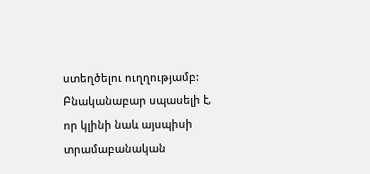ստեղծելու ուղղությամբ:
Բնականաբար սպասելի է, որ կլինի նաև այսպիսի տրամաբանական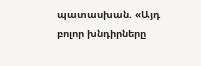պատասխան. «Այդ բոլոր խնդիրները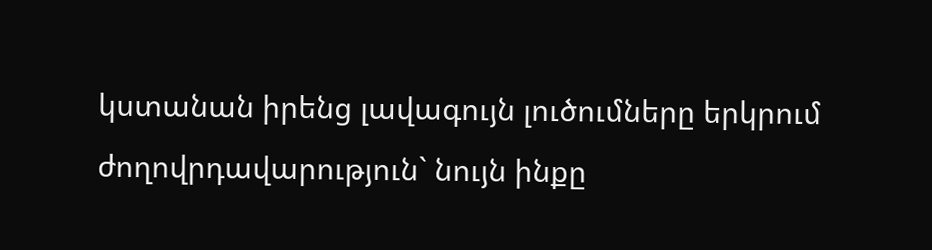կստանան իրենց լավագույն լուծումները երկրում ժողովրդավարություն` նույն ինքը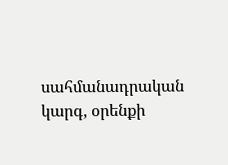սահմանադրական կարգ, օրենքի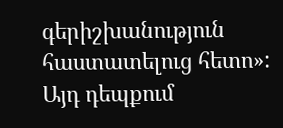գերիշխանություն հաստատելուց հետո»:
Այդ դեպքում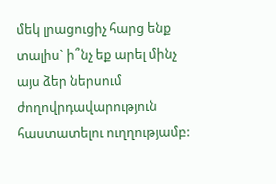մեկ լրացուցիչ հարց ենք տալիս` ի՞նչ եք արել մինչ այս ձեր ներսում ժողովրդավարություն հաստատելու ուղղությամբ: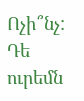Ոչի՞նչ: Դե ուրեմն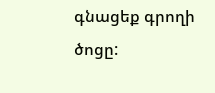գնացեք գրողի ծոցը: